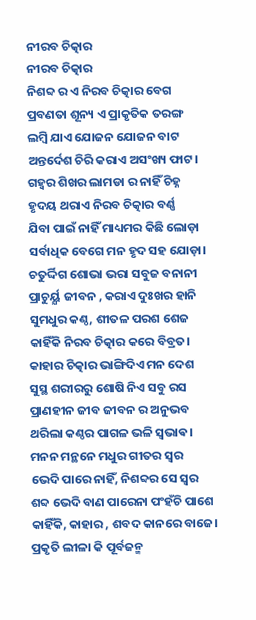ନୀରବ ଚିତ୍କାର
ନୀରବ ଚିତ୍କାର
ନିଶବ୍ଦ ର ଏ ନିରବ ଚିତ୍କାର ବେଗ
ପ୍ରବଣତା ଶୂନ୍ୟ ଏ ପ୍ରାକୃତିକ ତରଙ୍ଗ
ଲମ୍ବି ଯାଏ ଯୋଜନ ଯୋଜନ ବାଟ
ଅନ୍ତର୍ଦେଶ ଚିରି କରାଏ ଅସଂଖ୍ୟ ଫାଟ।
ଗହ୍ୱର ଶିଖର ଲାମଡା ର ନାହିଁ ଚିହ୍ନ
ହୃଦୟ ଥରାଏ ନିରବ ଚିତ୍କାର ବର୍ଣ୍ଣ
ଯିବା ପାଇଁ ନାହିଁ ମାଧ୍ୟମର କିଛି ଲୋଡ଼ା
ସର୍ବାଧିକ ବେଗେ ମନ ହୃଦ ସହ ଯୋଡ଼ା।
ଚତୁର୍ଦ୍ଦିଗ ଶୋଭା ଭରା ସବୁଜ ବନାନୀ
ପ୍ରାଚୁର୍ୟ୍ଯ ଜୀବନ , କରାଏ ଦୁଃଖର ହାନି
ସୁମଧୁର କଣ୍ଠ, ଶୀତଳ ପରଶ ଶେଜ
କାହିଁକି ନିରବ ଚିତ୍କାର କରେ ବିବ୍ରତ।
କାହାର ଚିତ୍କାର ଭାଙ୍ଗିଦିଏ ମନ ଦେଶ
ସୁସ୍ଥ ଶରୀରରୁ ଶୋଷି ନିଏ ସବୁ ରସ
ପ୍ରାଣହୀନ ଜୀବ ଜୀବନ ର ଅନୁଭବ
ଥରିଲା କଣ୍ଠର ପାଗଳ ଭଳି ସ୍ଵଭାଵ।
ମନନ ମନ୍ଥନେ ମଧୁର ଗୀତର ସ୍ୱର
ଭେଦି ପାରେ ନାହିଁ, ନିଶବ୍ଦର ସେ ସ୍ୱର
ଶବ୍ଦ ଭେଦି ବାଣ ପାରେନା ପଂହଁଚି ପାଶେ
କାହିଁକି, କାହାର , ଶବଦ କାନରେ ବାଜେ।
ପ୍ରକୃତି ଲୀଳା କି ପୂର୍ବଜନ୍ମ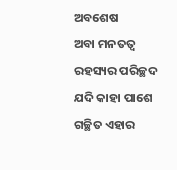ଅବଶେଷ
ଅବା ମନତତ୍ୱ ରହସ୍ୟର ପରିଚ୍ଛଦ
ଯଦି କାହା ପାଶେ ଗଚ୍ଛିତ ଏହାର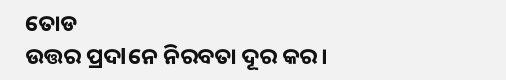ତୋଡ
ଉତ୍ତର ପ୍ରଦlନେ ନିରବତା ଦୂର କର।